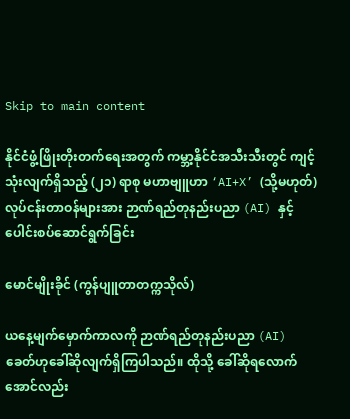Skip to main content

နိုင်ငံဖွံ့ဖြိုးတိုးတက်ရေးအတွက် ကမ္ဘာ့နိုင်ငံအသီးသီးတွင် ကျင့်သုံးလျက်ရှိသည့် (၂၁) ရာစု မဟာဗျူဟာ ‘AI+X’ (သို့မဟုတ်) လုပ်ငန်းတာဝန်များအား ဉာဏ်ရည်တုနည်းပညာ (AI) နှင့် ပေါင်းစပ်ဆောင်ရွက်ခြင်း

မောင်မျိုးခိုင် (ကွန်ပျူတာတက္ကသိုလ်)

ယနေ့မျက်မှောက်ကာလကို ဉာဏ်ရည်တုနည်းပညာ (AI) ခေတ်ဟုခေါ်ဆိုလျက်ရှိကြပါသည်။ ထိုသို့ ခေါ်ဆိုရလောက်အောင်လည်း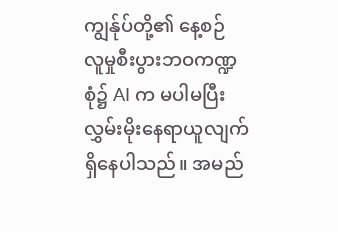ကျွန်ုပ်တို့၏ နေ့စဉ် လူမှုစီးပွားဘဝကဏ္ဍစုံ၌ AI က မပါမပြီး လွှမ်းမိုးနေရာယူလျက်ရှိနေပါသည်။ အမည်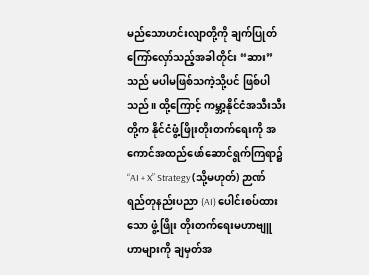မည်သောဟင်းလျာတို့ကို ချက်ပြုတ် ကြော်လှော်သည့်အခါတိုင်း “ဆား” သည် မပါမဖြစ်သကဲ့သို့ပင် ဖြစ်ပါသည်။ ထို့ကြောင့် ကမ္ဘာ့နိုင်ငံအသီးသီးတို့က နိုင်ငံဖွံ့ဖြိုးတိုးတက်ရေးကို အကောင်အထည်ဖော်ဆောင်ရွက်ကြရာ၌ “AI + X” Strategy (သို့မဟုတ်) ဉာဏ်ရည်တုနည်းပညာ (AI) ပေါင်းစပ်ထားသော ဖွံ့ဖြိုး တိုးတက်ရေးမဟာဗျူဟာများကို ချမှတ်အ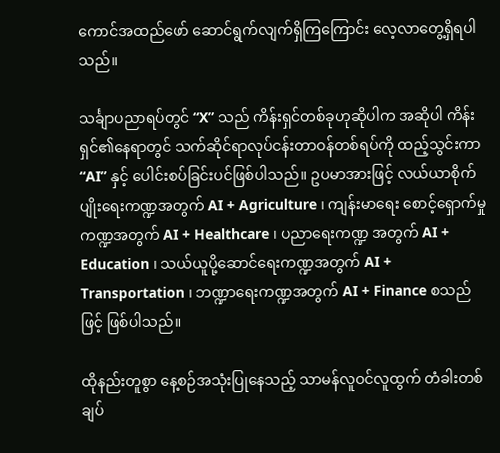ကောင်အထည်ဖော် ဆောင်ရွက်လျက်ရှိကြကြောင်း လေ့လာတွေ့ရှိရပါသည်။

သင်္ချာပညာရပ်တွင် “X” သည် ကိန်းရှင်တစ်ခုဟုဆိုပါက အဆိုပါ ကိန်းရှင်၏နေရာတွင် သက်ဆိုင်ရာလုပ်ငန်းတာဝန်တစ်ရပ်ကို ထည့်သွင်းကာ “AI” နှင့် ပေါင်းစပ်ခြင်းပင်ဖြစ်ပါသည်။ ဥပမာအားဖြင့် လယ်ယာစိုက်ပျိုးရေးကဏ္ဍအတွက် AI + Agriculture ၊ ကျန်းမာရေး စောင့်ရှောက်မှုကဏ္ဍအတွက် AI + Healthcare ၊ ပညာရေးကဏ္ဍ အတွက် AI + Education ၊ သယ်ယူပို့ဆောင်ရေးကဏ္ဍအတွက် AI + Transportation ၊ ဘဏ္ဍာရေးကဏ္ဍအတွက် AI + Finance စသည်ဖြင့် ဖြစ်ပါသည်။

ထိုနည်းတူစွာ နေ့စဉ်အသုံးပြုနေသည့် သာမန်လူဝင်လူထွက် တံခါးတစ်ချပ်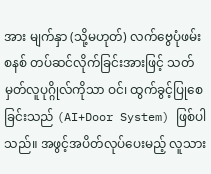အား မျက်နှာ (သို့မဟုတ်) လက်ဗွေပုံဖမ်းစနစ် တပ်ဆင်လိုက်ခြင်းအားဖြင့် သတ်မှတ်လူပုဂ္ဂိုလ်ကိုသာ ဝင်၊ ထွက်ခွင့်ပြုစေခြင်းသည် (AI+Door System) ဖြစ်ပါသည်။ အဖွင့်အပိတ်လုပ်ပေးမည့် လူသား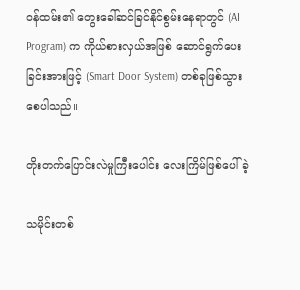ဝန်ထမ်း၏ တွေးခေါ်ဆင်ခြင်နိုင်စွမ်းနေရာတွင် (AI Program) က ကိုယ်စားလှယ်အဖြစ် ဆောင်ရွက်ပေးခြင်းအားဖြင့် (Smart Door System) တစ်ခုဖြစ်သွားစေပါသည်။

တိုးတက်ပြောင်းလဲမှုကြီးပေါင်း လေးကြိမ်ဖြစ်ပေါ်ခဲ့

သမိုင်းတစ်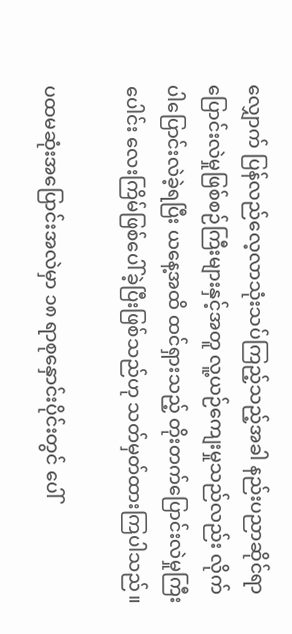လျှောက် ပြန်လည်လေ့လာသုံးသပ်ကြည့်သည့်အခါ နည်းပညာဆိုင်ရာ ပြောင်းလဲမှုဖြစ်စဉ်ကြီးများနှင့်အတူ လူ့ယဉ်ကျေးမှုသည်လည်း လိုက်ပါပြောင်းလဲခဲ့ရပြီး ယနေ့အထိ ထင်ရှားသည့် တိုးတက်ပြောင်းလဲမှုကြီးပေါင်း လေးကြိမ်ဖြစ်ပေါ်ခဲ့ပြီးဖြစ်သည်ဟု သတ်မှတ်ထားကြပါသည်။

ပထမဆုံးအပြောင်းအလဲမှာ ၁၈ ရာစုနှောင်းပိုင်းတွင် ပေါ်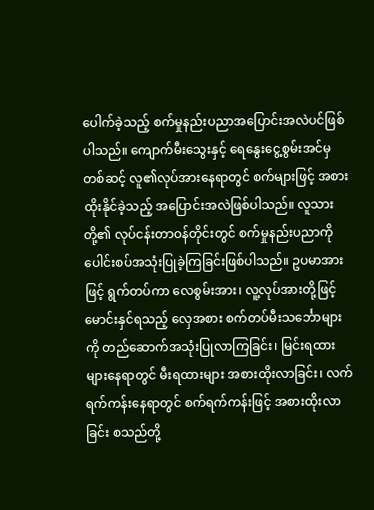ပေါက်ခဲ့သည့် စက်မှုနည်းပညာအပြောင်းအလဲပင်ဖြစ်ပါသည်။ ကျောက်မီးသွေးနှင့် ရေနွေးငွေ့စွမ်းအင်မှတစ်ဆင့် လူ၏လုပ်အားနေရာတွင် စက်များဖြင့် အစားထိုးနိုင်ခဲ့သည့် အပြောင်းအလဲဖြစ်ပါသည်။ လူသားတို့၏ လုပ်ငန်းတာဝန်တိုင်းတွင် စက်မှုနည်းပညာကို ပေါင်းစပ်အသုံးပြုခဲ့ကြခြင်းဖြစ်ပါသည်။ ဥပမာအားဖြင့် ရွက်တပ်ကာ လေစွမ်းအား၊ လူ့လုပ်အားတို့ဖြင့် မောင်းနှင်ရသည့် လှေအစား စက်တပ်မီးသင်္ဘောများကို တည်ဆောက်အသုံးပြုလာကြခြင်း၊ မြင်းရထားများနေရာတွင် မီးရထားများ အစားထိုးလာခြင်း၊ လက်ရက်ကန်းနေရာတွင် စက်ရက်ကန်းဖြင့် အစားထိုးလာခြင်း စသည်တို့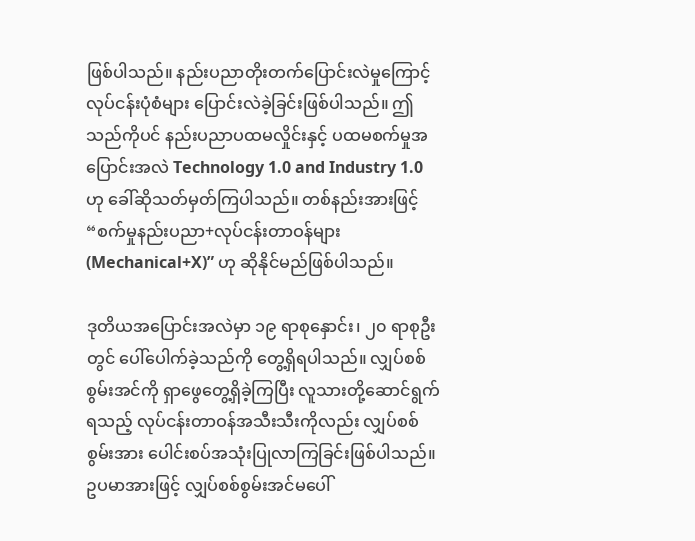ဖြစ်ပါသည်။ နည်းပညာတိုးတက်ပြောင်းလဲမှုကြောင့် လုပ်ငန်းပုံစံများ ပြောင်းလဲခဲ့ခြင်းဖြစ်ပါသည်။ ဤသည်ကိုပင် နည်းပညာပထမလှိုင်းနှင့် ပထမစက်မှုအပြောင်းအလဲ Technology 1.0 and Industry 1.0 ဟု ခေါ်ဆိုသတ်မှတ်ကြပါသည်။ တစ်နည်းအားဖြင့် “စက်မှုနည်းပညာ+လုပ်ငန်းတာဝန်များ (Mechanical+X)” ဟု ဆိုနိုင်မည်ဖြစ်ပါသည်။

ဒုတိယအပြောင်းအလဲမှာ ၁၉ ရာစုနှောင်း၊ ၂၀ ရာစုဦးတွင် ပေါ်ပေါက်ခဲ့သည်ကို တွေ့ရှိရပါသည်။ လျှပ်စစ်စွမ်းအင်ကို ရှာဖွေတွေ့ရှိခဲ့ကြပြီး လူသားတို့ဆောင်ရွက်ရသည့် လုပ်ငန်းတာဝန်အသီးသီးကိုလည်း လျှပ်စစ်စွမ်းအား ပေါင်းစပ်အသုံးပြုလာကြခြင်းဖြစ်ပါသည်။ ဥပမာအားဖြင့် လျှပ်စစ်စွမ်းအင်မပေါ်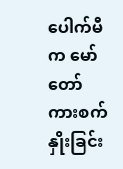ပေါက်မီက မော်တော်ကားစက်နှိုးခြင်း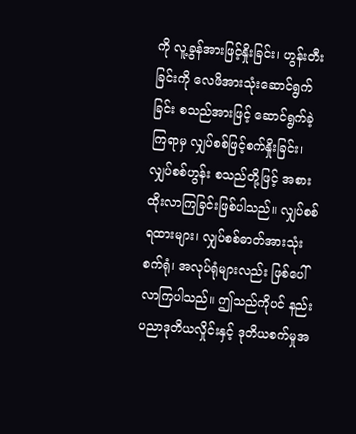ကို လူ့ခွန်အားဖြင့်နှိုးခြင်း၊ ဟွန်းတီးခြင်းကို လေဖိအားသုံးဆောင်ရွက်ခြင်း စသည်အားဖြင့် ဆောင်ရွက်ခဲ့ကြရာမှ လျှပ်စစ်ဖြင့်စက်နှိုးခြင်း၊ လျှပ်စစ်ဟွန်း စသည်တို့ဖြင့် အစားထိုးလာကြခြင်းဖြစ်ပါသည်။ လျှပ်စစ်ရထားများ၊ လျှပ်စစ်ဓာတ်အားသုံး စက်ရုံ၊ အလုပ်ရုံများလည်း ဖြစ်ပေါ်လာကြပါသည်။ ဤသည်ကိုပင် နည်းပညာဒုတိယလှိုင်းနှင့် ဒုတိယစက်မှုအ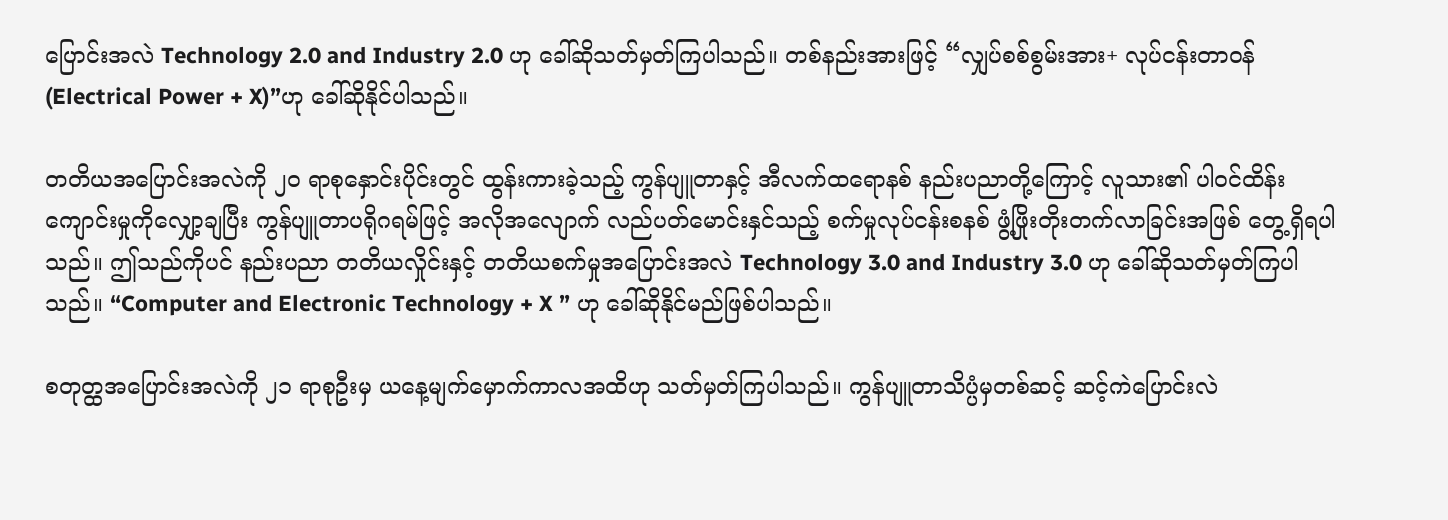ပြောင်းအလဲ Technology 2.0 and Industry 2.0 ဟု ခေါ်ဆိုသတ်မှတ်ကြပါသည်။ တစ်နည်းအားဖြင့် “လျှပ်စစ်စွမ်းအား+ လုပ်ငန်းတာဝန် (Electrical Power + X)”ဟု ခေါ်ဆိုနိုင်ပါသည်။

တတိယအပြောင်းအလဲကို ၂၀ ရာစုနှောင်းပိုင်းတွင် ထွန်းကားခဲ့သည့် ကွန်ပျူတာနှင့် အီလက်ထရောနစ် နည်းပညာတို့ကြောင့် လူသား၏ ပါဝင်ထိန်းကျောင်းမှုကိုလျှော့ချပြီး ကွန်ပျူတာပရိုဂရမ်ဖြင့် အလိုအလျောက် လည်ပတ်မောင်းနှင်သည့် စက်မှုလုပ်ငန်းစနစ် ဖွံ့ဖြိုးတိုးတက်လာခြင်းအဖြစ် တွေ့ရှိရပါသည်။ ဤသည်ကိုပင် နည်းပညာ တတိယလှိုင်းနှင့် တတိယစက်မှုအပြောင်းအလဲ Technology 3.0 and Industry 3.0 ဟု ခေါ်ဆိုသတ်မှတ်ကြပါသည်။ “Computer and Electronic Technology + X ” ဟု ခေါ်ဆိုနိုင်မည်ဖြစ်ပါသည်။

စတုတ္ထအပြောင်းအလဲကို ၂၁ ရာစုဦးမှ ယနေ့မျက်မှောက်ကာလအထိဟု သတ်မှတ်ကြပါသည်။ ကွန်ပျူတာသိပ္ပံမှတစ်ဆင့် ဆင့်ကဲပြောင်းလဲ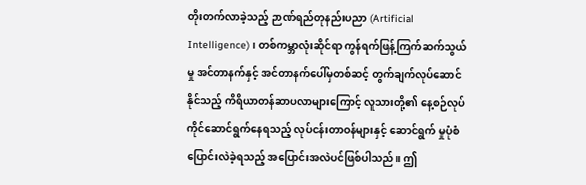တိုးတက်လာခဲ့သည့် ဉာဏ်ရည်တုနည်းပညာ (Artificial Intelligence)၊ တစ်ကမ္ဘာလုံးဆိုင်ရာ ကွန်ရက်ဖြန့်ကြက်ဆက်သွယ်မှု အင်တာနက်နှင့် အင်တာနက်ပေါ်မှတစ်ဆင့် တွက်ချက်လုပ်ဆောင်နိုင်သည့် ကိရိယာတန်ဆာပလာများကြောင့် လူသားတို့၏ နေ့စဉ်လုပ်ကိုင်ဆောင်ရွက်နေရသည့် လုပ်ငန်းတာဝန်များနှင့် ဆောင်ရွက် မှုပုံစံပြောင်းလဲခဲ့ရသည့် အပြောင်းအလဲပင်ဖြစ်ပါသည်။ ဤ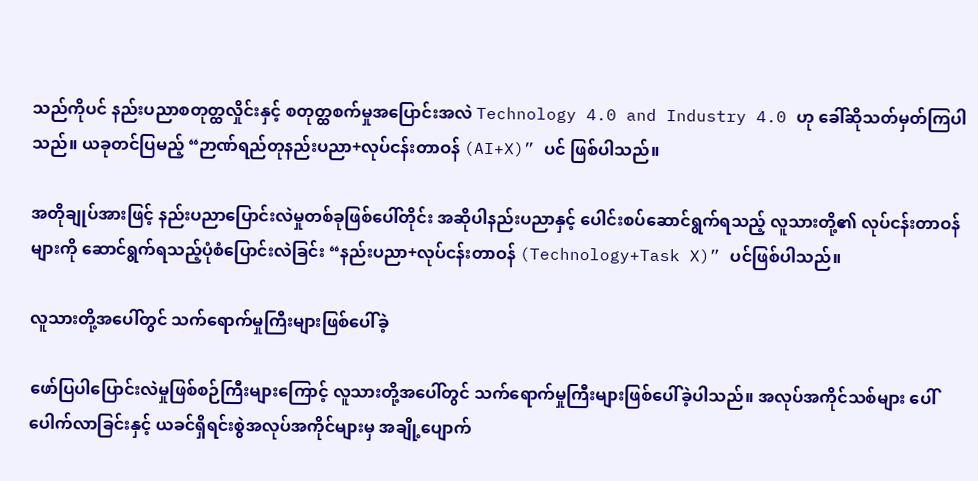သည်ကိုပင် နည်းပညာစတုတ္ထလှိုင်းနှင့် စတုတ္ထစက်မှုအပြောင်းအလဲ Technology 4.0 and Industry 4.0 ဟု ခေါ်ဆိုသတ်မှတ်ကြပါသည်။ ယခုတင်ပြမည့် “ဉာဏ်ရည်တုနည်းပညာ+လုပ်ငန်းတာဝန် (AI+X)” ပင် ဖြစ်ပါသည်။

အတိုချုပ်အားဖြင့် နည်းပညာပြောင်းလဲမှုတစ်ခုဖြစ်ပေါ်တိုင်း အဆိုပါနည်းပညာနှင့် ပေါင်းစပ်ဆောင်ရွက်ရသည့် လူသားတို့၏ လုပ်ငန်းတာဝန်များကို ဆောင်ရွက်ရသည့်ပုံစံပြောင်းလဲခြင်း “နည်းပညာ+လုပ်ငန်းတာဝန် (Technology+Task X)” ပင်ဖြစ်ပါသည်။

လူသားတို့အပေါ်တွင် သက်ရောက်မှုကြီးများဖြစ်ပေါ်ခဲ့

ဖော်ပြပါပြောင်းလဲမှုဖြစ်စဉ်ကြီးများကြောင့် လူသားတို့အပေါ်တွင် သက်ရောက်မှုကြီးများဖြစ်ပေါ်ခဲ့ပါသည်။ အလုပ်အကိုင်သစ်များ ပေါ်ပေါက်လာခြင်းနှင့် ယခင်ရှိရင်းစွဲအလုပ်အကိုင်များမှ အချို့ပျောက်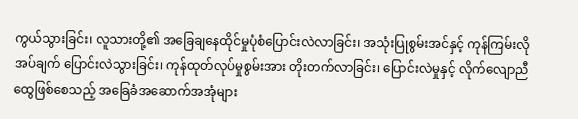ကွယ်သွားခြင်း၊ လူသားတို့၏ အခြေချနေထိုင်မှုပုံစံပြောင်းလဲလာခြင်း၊ အသုံးပြုစွမ်းအင်နှင့် ကုန်ကြမ်းလိုအပ်ချက် ပြောင်းလဲသွားခြင်း၊ ကုန်ထုတ်လုပ်မှုစွမ်းအား တိုးတက်လာခြင်း၊ ပြောင်းလဲမှုနှင့် လိုက်လျောညီထွေဖြစ်စေသည့် အခြေခံအဆောက်အအုံများ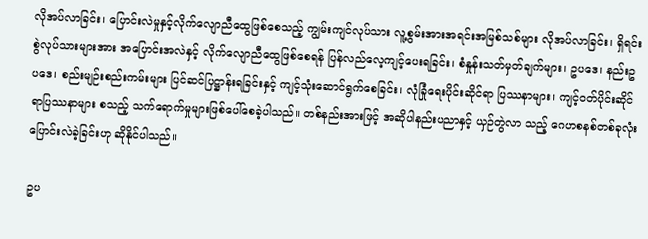လိုအပ်လာခြင်း၊ ပြောင်းလဲမှုနှင့်လိုက်လျောညီထွေဖြစ်စေသည့် ကျွမ်းကျင်လုပ်သား လူ့စွမ်းအားအရင်းအမြစ်သစ်များ လိုအပ်လာခြင်း၊ ရှိရင်းစွဲလုပ်သားများအား အပြောင်းအလဲနှင့် လိုက်လျောညီထွေဖြစ်စေရန် ပြန်လည်လေ့ကျင့်ပေးရခြင်း၊ စံနှုန်းသတ်မှတ်ချက်များ၊ ဥပဒေ၊ နည်းဥပဒေ၊ စည်းမျဉ်းစည်းကမ်းများ ပြင်ဆင်ပြဋ္ဌာန်းရခြင်းနှင့် ကျင့်သုံးဆောင်ရွက်စေခြင်း၊ လုံခြုံရေးပိုင်းဆိုင်ရာ ပြဿနာများ၊ ကျင့်ဝတ်ပိုင်းဆိုင်ရာပြဿနာများ စသည့် သက်ရောက်မှုများဖြစ်ပေါ်စေခဲ့ပါသည်။ တစ်နည်းအားဖြင့် အဆိုပါနည်းပညာနှင့် ယှဉ်တွဲလာ သည့် ဂေဟစနစ်တစ်ခုလုံး ပြောင်းလဲခဲ့ခြင်းဟု ဆိုနိုင်ပါသည်။

ဥပ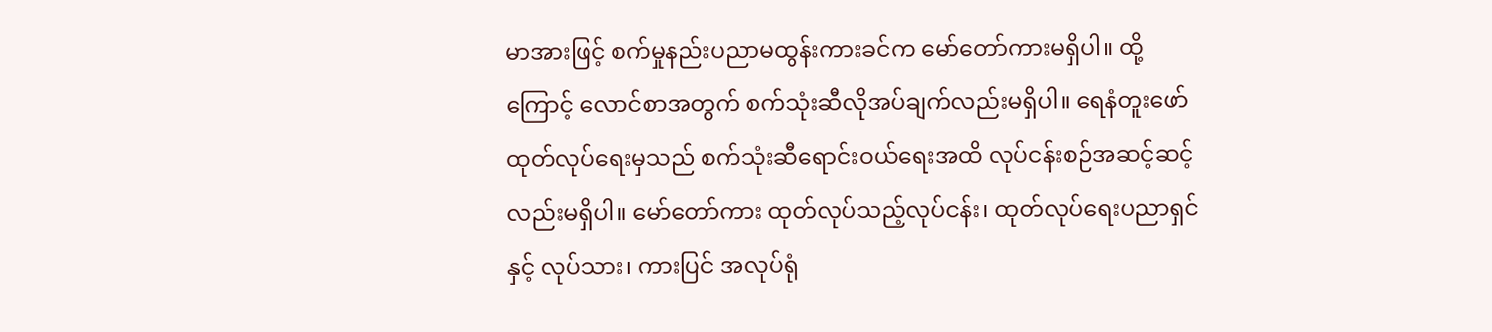မာအားဖြင့် စက်မှုနည်းပညာမထွန်းကားခင်က မော်တော်ကားမရှိပါ။ ထို့ကြောင့် လောင်စာအတွက် စက်သုံးဆီလိုအပ်ချက်လည်းမရှိပါ။ ရေနံတူးဖော်ထုတ်လုပ်ရေးမှသည် စက်သုံးဆီရောင်းဝယ်ရေးအထိ လုပ်ငန်းစဉ်အဆင့်ဆင့်လည်းမရှိပါ။ မော်တော်ကား ထုတ်လုပ်သည့်လုပ်ငန်း၊ ထုတ်လုပ်ရေးပညာရှင်နှင့် လုပ်သား၊ ကားပြင် အလုပ်ရုံ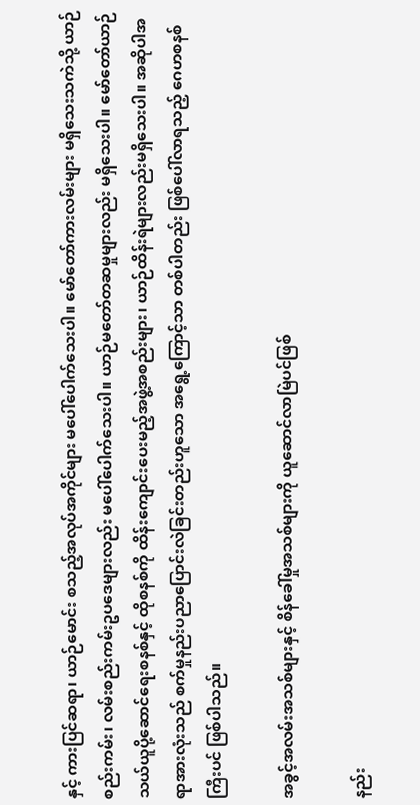နှင့် ကားပြင်ဆရာ၊ ယာဉ်မောင်း စသည့်အလုပ်အကိုင်များ မပေါ်ပေါက်သေးပါ။ မော်တော်ကားလမ်းများ မရှိသေးသကဲသို့ ယာဉ်စည်းကမ်း၊ လမ်းစည်းကမ်းဥပဒေများလည်း မပေါ်ပေါက်သေးပါ။ ယာဉ်မတော်တဆမှုများလည်း မရှိသေးပါ။ မော်တော်ယာဉ်သယ်ယူပို့ဆောင်ရေးစနစ်နှင့် ထိုစနစ်ကို ထိန်းကျောင်းပေးမည့်အဖွဲ့အစည်းများ၊ ယာဉ်ထိန်းရဲများလည်းမရှိသေးပါ။ အဆိုပါအရာအားလုံးသည် စက်မှုနည်းပညာပြောင်းလဲခြင်းတည်းဟူသော အရွေ့ကြောင့်သာ တစ်ပါတည်း ဖြစ်ပေါ်လာရသည့် ဂေဟစနစ်ကြီးပင် ဖြစ်ပါသည်။

အခွင့်အလမ်းအသစ်များနှင့် စိန်ခေါ်မှုအသစ်များကို ယူဆောင်လာမြဲပင်ဖြစ်

နည်း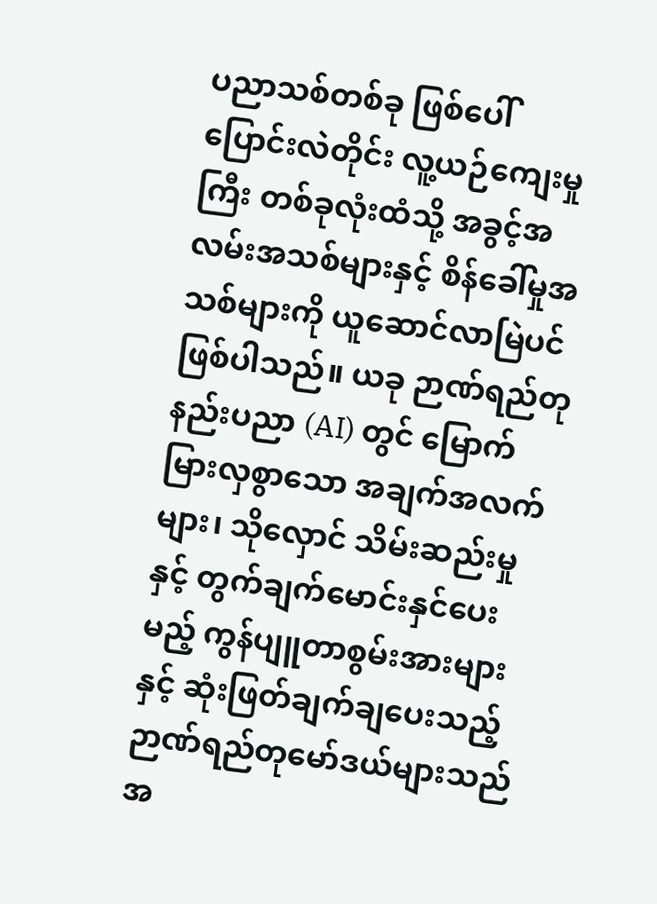ပညာသစ်တစ်ခု ဖြစ်ပေါ်ပြောင်းလဲတိုင်း လူ့ယဉ်ကျေးမှုကြီး တစ်ခုလုံးထံသို့ အခွင့်အလမ်းအသစ်များနှင့် စိန်ခေါ်မှုအသစ်များကို ယူဆောင်လာမြဲပင်ဖြစ်ပါသည်။ ယခု ဉာဏ်ရည်တုနည်းပညာ (AI) တွင် မြောက်မြားလှစွာသော အချက်အလက်များ၊ သိုလှောင် သိမ်းဆည်းမှုနှင့် တွက်ချက်မောင်းနှင်ပေးမည့် ကွန်ပျူတာစွမ်းအားများနှင့် ဆုံးဖြတ်ချက်ချပေးသည့် ဉာဏ်ရည်တုမော်ဒယ်များသည် အ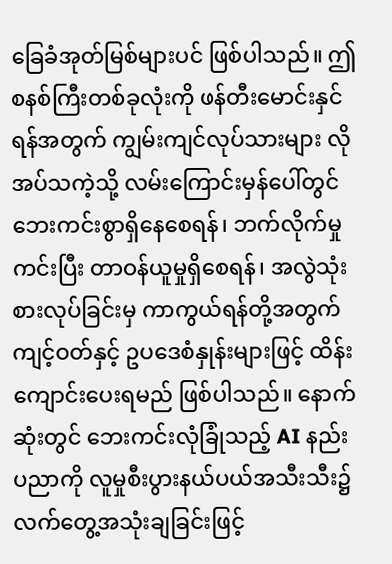ခြေခံအုတ်မြစ်များပင် ဖြစ်ပါသည်။ ဤစနစ်ကြီးတစ်ခုလုံးကို ဖန်တီးမောင်းနှင်ရန်အတွက် ကျွမ်းကျင်လုပ်သားများ လိုအပ်သကဲ့သို့ လမ်းကြောင်းမှန်ပေါ်တွင် ဘေးကင်းစွာရှိနေစေရန်၊ ဘက်လိုက်မှုကင်းပြီး တာဝန်ယူမှုရှိစေရန်၊ အလွဲသုံးစားလုပ်ခြင်းမှ ကာကွယ်ရန်တို့အတွက် ကျင့်ဝတ်နှင့် ဥပဒေစံနှုန်းများဖြင့် ထိန်းကျောင်းပေးရမည် ဖြစ်ပါသည်။ နောက်ဆုံးတွင် ဘေးကင်းလုံခြုံသည့် AI နည်းပညာကို လူမှုစီးပွားနယ်ပယ်အသီးသီး၌ လက်တွေ့အသုံးချခြင်းဖြင့်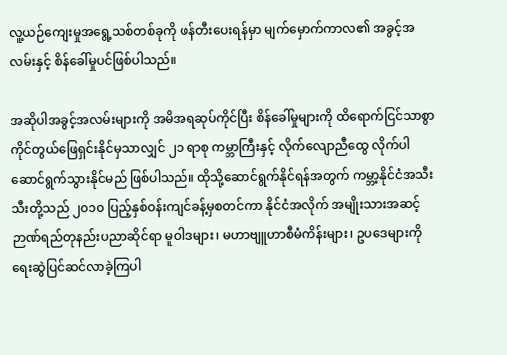လူ့ယဉ်ကျေးမှုအရွေ့သစ်တစ်ခုကို ဖန်တီးပေးရန်မှာ မျက်မှောက်ကာလ၏ အခွင့်အလမ်းနှင့် စိန်ခေါ်မှုပင်ဖြစ်ပါသည်။

အဆိုပါအခွင့်အလမ်းများကို အမိအရဆုပ်ကိုင်ပြီး စိန်ခေါ်မှုများကို ထိရောက်ငြင်သာစွာ ကိုင်တွယ်ဖြေရှင်းနိုင်မှသာလျှင် ၂၁ ရာစု ကမ္ဘာကြီးနှင့် လိုက်လျောညီထွေ လိုက်ပါဆောင်ရွက်သွားနိုင်မည် ဖြစ်ပါသည်။ ထိုသို့ဆောင်ရွက်နိုင်ရန်အတွက် ကမ္ဘာ့နိုင်ငံအသီးသီးတို့သည် ၂၀၁၀ ပြည့်နှစ်ဝန်းကျင်ခန့်မှစတင်ကာ နိုင်ငံအလိုက် အမျိုးသားအဆင့် ဉာဏ်ရည်တုနည်းပညာဆိုင်ရာ မူဝါဒများ၊ မဟာဗျူဟာစီမံကိန်းများ၊ ဥပဒေများကို ရေးဆွဲပြင်ဆင်လာခဲ့ကြပါ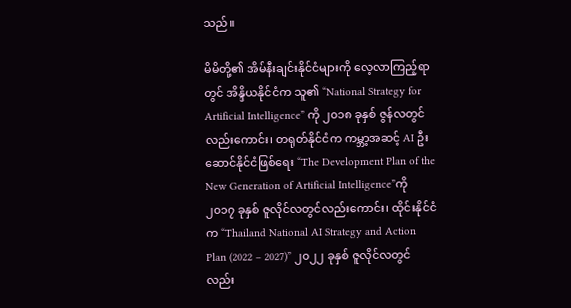သည်။

မိမိတို့၏ အိမ်နီးချင်းနိုင်ငံများကို လေ့လာကြည့်ရာတွင် အိန္ဒိယနိုင်ငံက သူ၏ “National Strategy for Artificial Intelligence” ကို ၂၀၁၈ ခုနှစ် ဇွန်လတွင်လည်းကောင်း၊ တရုတ်နိုင်ငံက ကမ္ဘာ့အဆင့် AI ဦးဆောင်နိုင်ငံဖြစ်ရေး “The Development Plan of the New Generation of Artificial Intelligence”ကို ၂၀၁၇ ခုနှစ် ဇူလိုင်လတွင်လည်းကောင်း၊ ထိုင်းနိုင်ငံက “Thailand National AI Strategy and Action Plan (2022 – 2027)” ၂၀၂၂ ခုနှစ် ဇူလိုင်လတွင်လည်း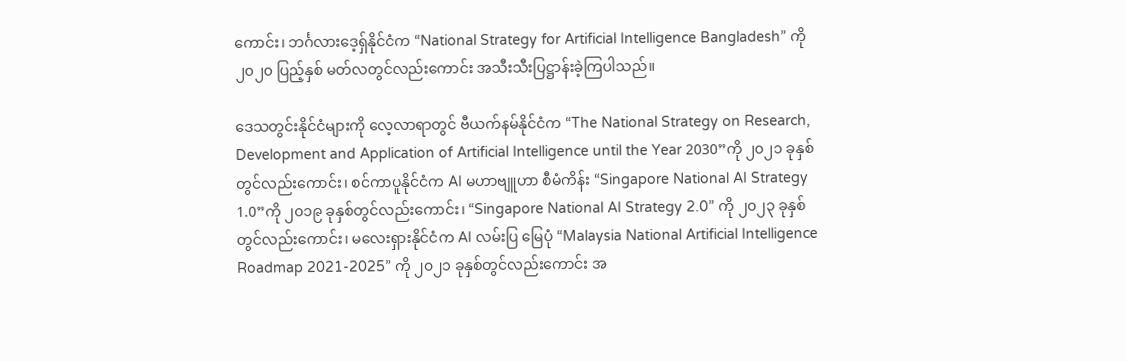ကောင်း၊ ဘင်္ဂလားဒေ့ရှ်နိုင်ငံက “National Strategy for Artificial Intelligence Bangladesh” ကို ၂၀၂၀ ပြည့်နှစ် မတ်လတွင်လည်းကောင်း အသီးသီးပြဋ္ဌာန်းခဲ့ကြပါသည်။

ဒေသတွင်းနိုင်ငံများကို လေ့လာရာတွင် ဗီယက်နမ်နိုင်ငံက “The National Strategy on Research, Development and Application of Artificial Intelligence until the Year 2030”ကို ၂၀၂၁ ခုနှစ်တွင်လည်းကောင်း၊ စင်ကာပူနိုင်ငံက AI မဟာဗျူဟာ စီမံကိန်း “Singapore National AI Strategy 1.0”ကို ၂၀၁၉ ခုနှစ်တွင်လည်းကောင်း၊ “Singapore National AI Strategy 2.0” ကို ၂၀၂၃ ခုနှစ်တွင်လည်းကောင်း၊ မလေးရှားနိုင်ငံက AI လမ်းပြ မြေပုံ “Malaysia National Artificial Intelligence Roadmap 2021-2025” ကို ၂၀၂၁ ခုနှစ်တွင်လည်းကောင်း အ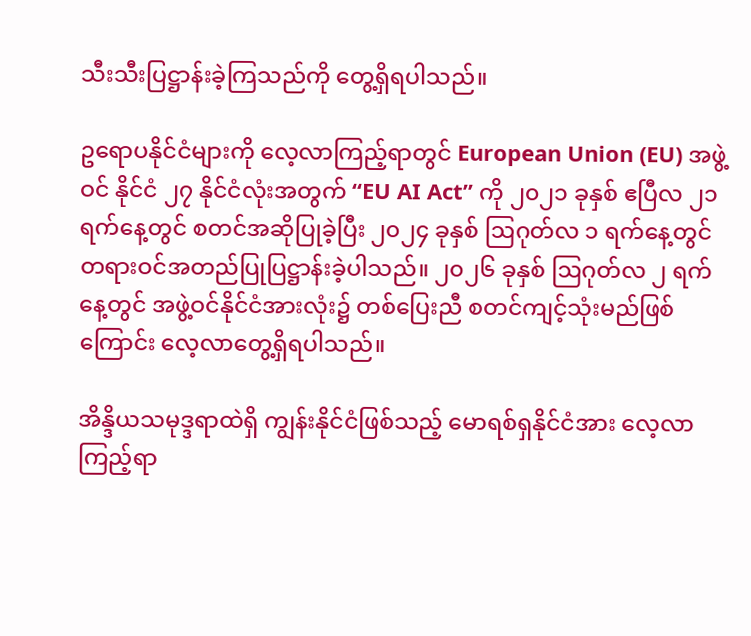သီးသီးပြဋ္ဌာန်းခဲ့ကြသည်ကို တွေ့ရှိရပါသည်။

ဥရောပနိုင်ငံများကို လေ့လာကြည့်ရာတွင် European Union (EU) အဖွဲ့ဝင် နိုင်ငံ ၂၇ နိုင်ငံလုံးအတွက် “EU AI Act” ကို ၂၀၂၁ ခုနှစ် ဧပြီလ ၂၁ ရက်နေ့တွင် စတင်အဆိုပြုခဲ့ပြီး ၂၀၂၄ ခုနှစ် ဩဂုတ်လ ၁ ရက်နေ့တွင် တရားဝင်အတည်ပြုပြဋ္ဌာန်းခဲ့ပါသည်။ ၂၀၂၆ ခုနှစ် ဩဂုတ်လ ၂ ရက်နေ့တွင် အဖွဲ့ဝင်နိုင်ငံအားလုံး၌ တစ်ပြေးညီ စတင်ကျင့်သုံးမည်ဖြစ်ကြောင်း လေ့လာတွေ့ရှိရပါသည်။

အိန္ဒိယသမုဒ္ဒရာထဲရှိ ကျွန်းနိုင်ငံဖြစ်သည့် မောရစ်ရှနိုင်ငံအား လေ့လာကြည့်ရာ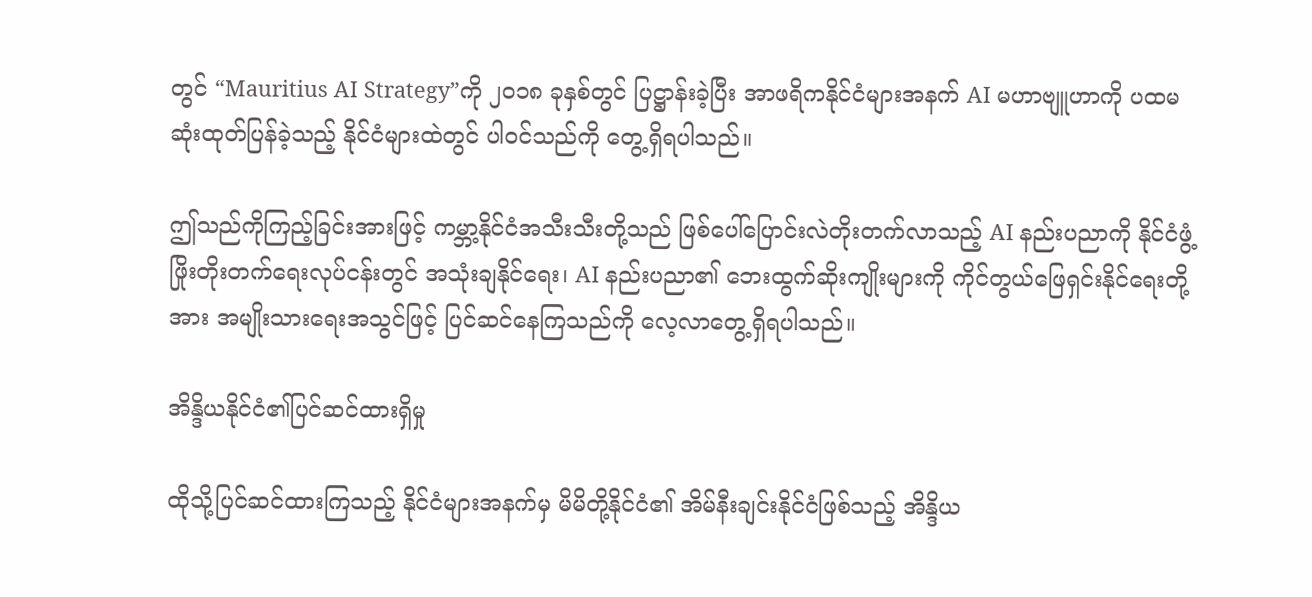တွင် “Mauritius AI Strategy”ကို ၂၀၁၈ ခုနှစ်တွင် ပြဋ္ဌာန်းခဲ့ပြီး အာဖရိကနိုင်ငံများအနက် AI မဟာဗျူဟာကို ပထမဆုံးထုတ်ပြန်ခဲ့သည့် နိုင်ငံများထဲတွင် ပါဝင်သည်ကို တွေ့ရှိရပါသည်။

ဤသည်ကိုကြည့်ခြင်းအားဖြင့် ကမ္ဘာ့နိုင်ငံအသီးသီးတို့သည် ဖြစ်ပေါ်ပြောင်းလဲတိုးတက်လာသည့် AI နည်းပညာကို နိုင်ငံဖွံ့ဖြိုးတိုးတက်ရေးလုပ်ငန်းတွင် အသုံးချနိုင်ရေး၊ AI နည်းပညာ၏ ဘေးထွက်ဆိုးကျိုးများကို ကိုင်တွယ်ဖြေရှင်းနိုင်ရေးတို့အား အမျိုးသားရေးအသွင်ဖြင့် ပြင်ဆင်နေကြသည်ကို လေ့လာတွေ့ရှိရပါသည်။

အိန္ဒိယနိုင်ငံ၏ပြင်ဆင်ထားရှိမှု

ထိုသို့ပြင်ဆင်ထားကြသည့် နိုင်ငံများအနက်မှ မိမိတို့နိုင်ငံ၏ အိမ်နီးချင်းနိုင်ငံဖြစ်သည့် အိန္ဒိယ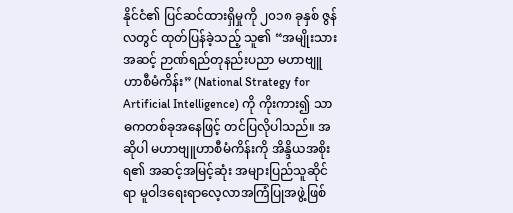နိုင်ငံ၏ ပြင်ဆင်ထားရှိမှုကို ၂၀၁၈ ခုနှစ် ဇွန်လတွင် ထုတ်ပြန်ခဲ့သည့် သူ၏ “အမျိုးသားအဆင့် ဉာဏ်ရည်တုနည်းပညာ မဟာဗျူဟာစီမံကိန်း” (National Strategy for Artificial Intelligence) ကို ကိုးကား၍ သာဓကတစ်ခုအနေဖြင့် တင်ပြလိုပါသည်။ အဆိုပါ မဟာဗျူဟာစီမံကိန်းကို အိန္ဒိယအစိုးရ၏ အဆင့်အမြင့်ဆုံး အများပြည်သူဆိုင်ရာ မူဝါဒရေးရာလေ့လာအကြံပြုအဖွဲ့ဖြစ်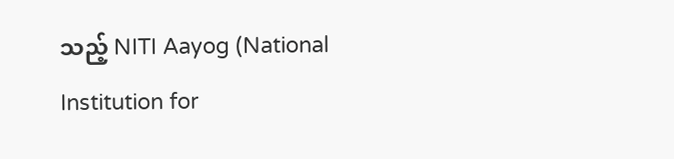သည့် NITI Aayog (National Institution for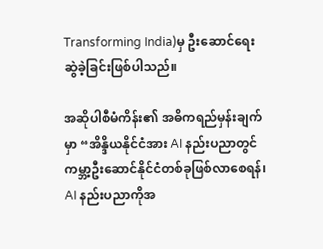Transforming India)မှ ဦးဆောင်ရေးဆွဲခဲ့ခြင်းဖြစ်ပါသည်။

အဆိုပါစီမံကိန်း၏ အဓိကရည်မှန်းချက်မှာ “အိန္ဒိယနိုင်ငံအား AI နည်းပညာတွင် ကမ္ဘာ့ဦးဆောင်နိုင်ငံတစ်ခုဖြစ်လာစေရန်၊ AI နည်းပညာကိုအ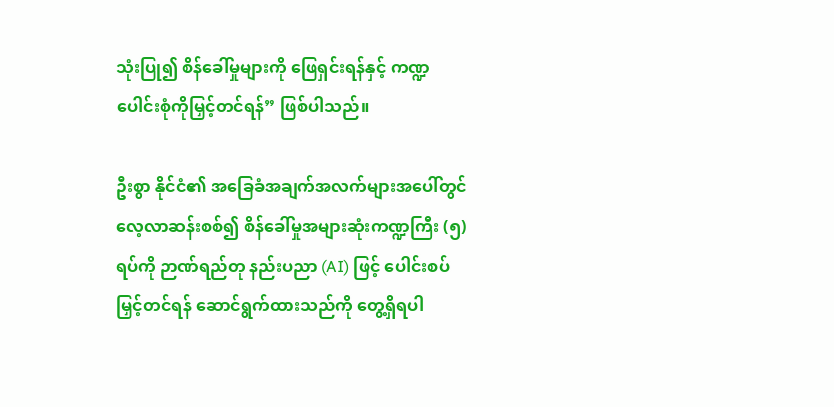သုံးပြု၍ စိန်ခေါ်မှုများကို ဖြေရှင်းရန်နှင့် ကဏ္ဍပေါင်းစုံကိုမြှင့်တင်ရန်” ဖြစ်ပါသည်။

ဦးစွာ နိုင်ငံ၏ အခြေခံအချက်အလက်များအပေါ်တွင် လေ့လာဆန်းစစ်၍ စိန်ခေါ်မှုအများဆုံးကဏ္ဍကြီး (၅) ရပ်ကို ဉာဏ်ရည်တု နည်းပညာ (AI) ဖြင့် ပေါင်းစပ်မြှင့်တင်ရန် ဆောင်ရွက်ထားသည်ကို တွေ့ရှိရပါ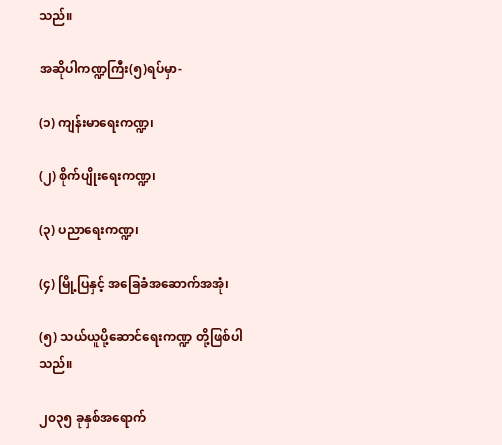သည်။

အဆိုပါကဏ္ဍကြီး(၅)ရပ်မှာ-

(၁) ကျန်းမာရေးကဏ္ဍ၊

(၂) စိုက်ပျိုးရေးကဏ္ဍ၊

(၃) ပညာရေးကဏ္ဍ၊

(၄) မြို့ပြနှင့် အခြေခံအဆောက်အအုံ၊

(၅) သယ်ယူပို့ဆောင်ရေးကဏ္ဍ တို့ဖြစ်ပါသည်။

၂၀၃၅ ခုနှစ်အရောက်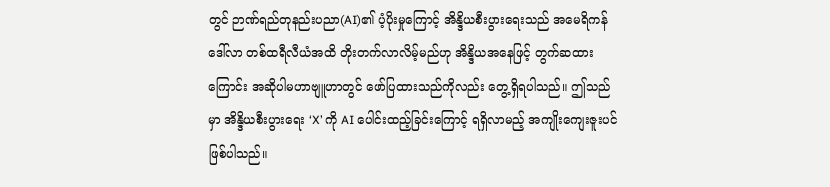တွင် ဉာဏ်ရည်တုနည်းပညာ(AI)၏ ပံ့ပိုးမှုကြောင့် အိန္ဒိယစီးပွားရေးသည် အမေရိကန်ဒေါ်လာ တစ်ထရီလီယံအထိ တိုးတက်လာလိမ့်မည်ဟု အိန္ဒိယအနေဖြင့် တွက်ဆထားကြောင်း အဆိုပါမဟာဗျူဟာတွင် ဖော်ပြထားသည်ကိုလည်း တွေ့ရှိရပါသည်။ ဤသည်မှာ အိန္ဒိယစီးပွားရေး ‘X’ ကို AI ပေါင်းထည့်ခြင်းကြောင့် ရရှိလာမည့် အကျိုးကျေးဇူးပင်ဖြစ်ပါသည်။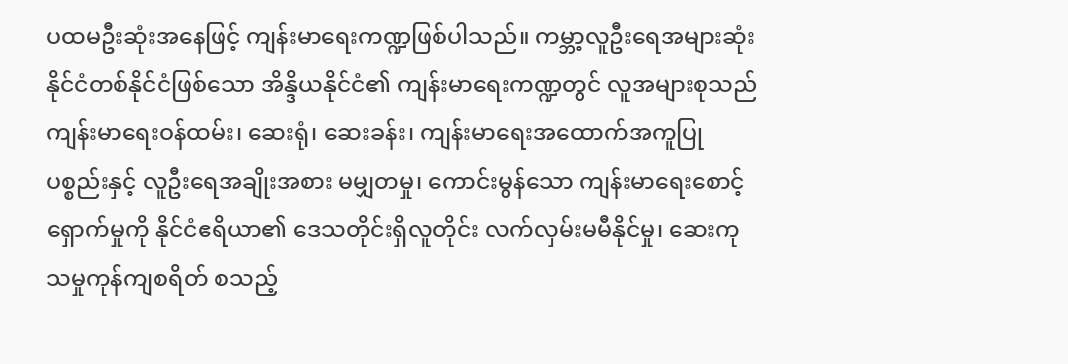ပထမဦးဆုံးအနေဖြင့် ကျန်းမာရေးကဏ္ဍဖြစ်ပါသည်။ ကမ္ဘာ့လူဦးရေအများဆုံး နိုင်ငံတစ်နိုင်ငံဖြစ်သော အိန္ဒိယနိုင်ငံ၏ ကျန်းမာရေးကဏ္ဍတွင် လူအများစုသည် ကျန်းမာရေးဝန်ထမ်း၊ ဆေးရုံ၊ ဆေးခန်း၊ ကျန်းမာရေးအထောက်အကူပြုပစ္စည်းနှင့် လူဦးရေအချိုးအစား မမျှတမှု၊ ကောင်းမွန်သော ကျန်းမာရေးစောင့်ရှောက်မှုကို နိုင်ငံဧရိယာ၏ ဒေသတိုင်းရှိလူတိုင်း လက်လှမ်းမမီနိုင်မှု၊ ဆေးကုသမှုကုန်ကျစရိတ် စသည့်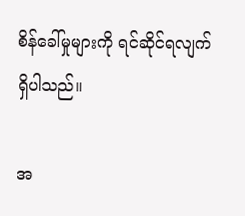စိန်ခေါ်မှုများကို ရင်ဆိုင်ရလျက်ရှိပါသည်။

အ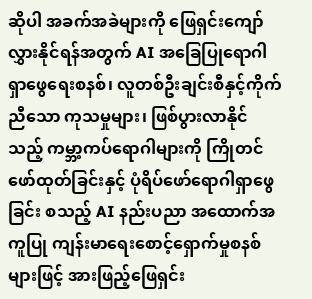ဆိုပါ အခက်အခဲများကို ဖြေရှင်းကျော်လွှားနိုင်ရန်အတွက် AI အခြေပြုရောဂါရှာဖွေရေးစနစ်၊ လူတစ်ဦးချင်းစီနှင့်ကိုက်ညီသော ကုသမှုများ၊ ဖြစ်ပွားလာနိုင်သည့် ကမ္ဘာ့ကပ်ရောဂါများကို ကြိုတင်ဖော်ထုတ်ခြင်းနှင့် ပုံရိပ်ဖော်ရောဂါရှာဖွေခြင်း စသည့် AI နည်းပညာ အထောက်အကူပြု ကျန်းမာရေးစောင့်ရှောက်မှုစနစ်များဖြင့် အားဖြည့်ဖြေရှင်း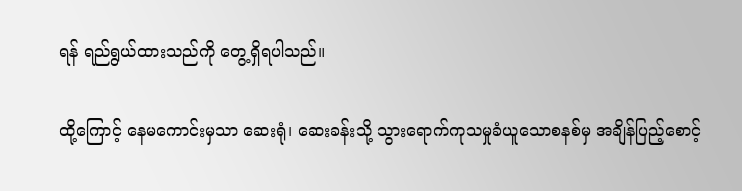ရန် ရည်ရွယ်ထားသည်ကို တွေ့ရှိရပါသည်။

ထို့ကြောင့် နေမကောင်းမှသာ ဆေးရုံ၊ ဆေးခန်းသို့ သွားရောက်ကုသမှုခံယူသောစနစ်မှ အချိန်ပြည့်စောင့်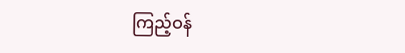ကြည့်ဝန်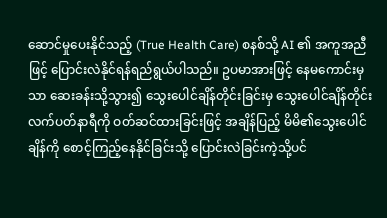ဆောင်မှုပေးနိုင်သည့် (True Health Care) စနစ်သို့ AI ၏ အကူအညီဖြင့် ပြောင်းလဲနိုင်ရန်ရည်ရွယ်ပါသည်။ ဥပမာအားဖြင့် နေမကောင်းမှသာ ဆေးခန်းသို့သွား၍ သွေးပေါင်ချိန်တိုင်းခြင်းမှ သွေးပေါင်ချိန်တိုင်း လက်ပတ်နာရီကို ဝတ်ဆင်ထားခြင်းဖြင့် အချိန်ပြည့် မိမိ၏သွေးပေါင်ချိန်ကို စောင့်ကြည့်နေနိုင်ခြင်းသို့ ပြောင်းလဲခြင်းကဲ့သို့ပင်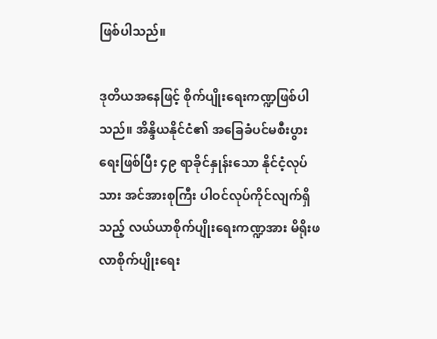ဖြစ်ပါသည်။

ဒုတိယအနေဖြင့် စိုက်ပျိုးရေးကဏ္ဍဖြစ်ပါသည်။ အိန္ဒိယနိုင်ငံ၏ အခြေခံပင်မစီးပွားရေးဖြစ်ပြီး ၄၉ ရာခိုင်နှုန်းသော နိုင်ငံ့လုပ်သား အင်အားစုကြီး ပါဝင်လုပ်ကိုင်လျက်ရှိသည့် လယ်ယာစိုက်ပျိုးရေးကဏ္ဍအား မိရိုးဖလာစိုက်ပျိုးရေး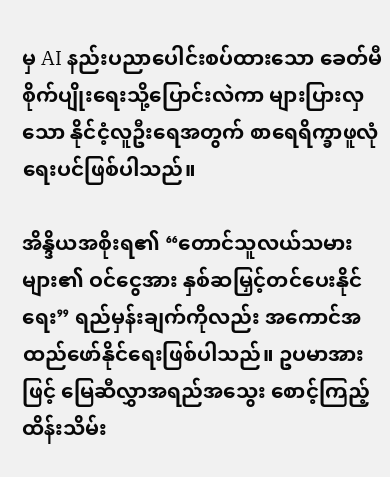မှ AI နည်းပညာပေါင်းစပ်ထားသော ခေတ်မီစိုက်ပျိုးရေးသို့ပြောင်းလဲကာ များပြားလှသော နိုင်ငံ့လူဦးရေအတွက် စာရေရိက္ခာဖူလုံရေးပင်ဖြစ်ပါသည်။

အိန္ဒိယအစိုးရ၏ “တောင်သူလယ်သမားများ၏ ဝင်ငွေအား နှစ်ဆမြှင့်တင်ပေးနိုင်ရေး” ရည်မှန်းချက်ကိုလည်း အကောင်အထည်ဖော်နိုင်ရေးဖြစ်ပါသည်။ ဥပမာအားဖြင့် မြေဆီလွှာအရည်အသွေး စောင့်ကြည့်ထိန်းသိမ်း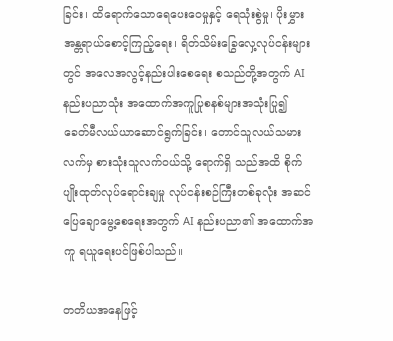ခြင်း၊ ထိရောက်သောရေပေးဝေမှုနှင့် ရေသုံးစွဲမှု၊ ပိုးမွှားအန္တရာယ်စောင့်ကြည့်ရေး၊ ရိတ်သိမ်းခြွေလှေ့လုပ်ငန်းများတွင် အလေအလွင့်နည်းပါးစေရေး စသည်တို့အတွက် AI နည်းပညာသုံး အထောက်အကူပြုစနစ်များအသုံးပြု၍ ခေတ်မီလယ်ယာဆောင်ရွက်ခြင်း၊ တောင်သူလယ်သမားလက်မှ စားသုံးသူလက်ဝယ်သို့ ရောက်ရှိ သည်အထိ စိုက်ပျိုးထုတ်လုပ်ရောင်းချမှု လုပ်ငန်းစဉ်ကြီးတစ်ခုလုံး အဆင်ပြေချောမွေ့စေရေးအတွက် AI နည်းပညာ၏ အထောက်အကူ ရယူရေးပင်ဖြစ်ပါသည်။

တတိယအနေဖြင့်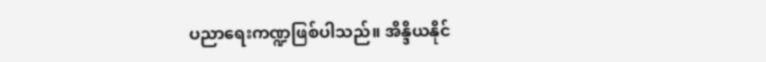ပညာရေးကဏ္ဍဖြစ်ပါသည်။ အိန္ဒိယနိုင်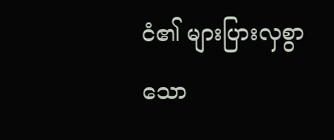ငံ၏ များပြားလှစွာသော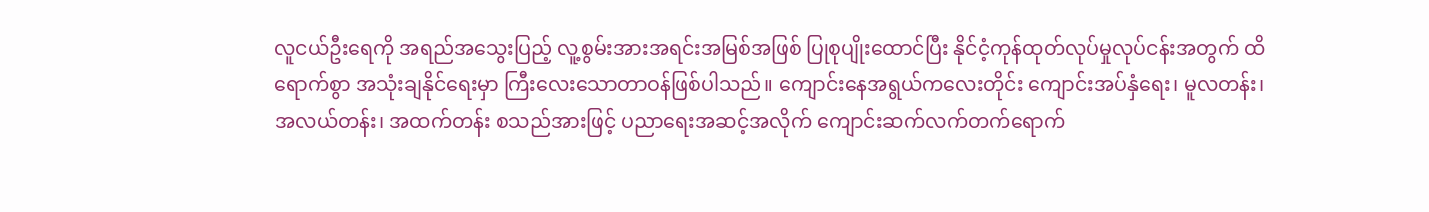လူငယ်ဦးရေကို အရည်အသွေးပြည့် လူ့စွမ်းအားအရင်းအမြစ်အဖြစ် ပြုစုပျိုးထောင်ပြီး နိုင်ငံ့ကုန်ထုတ်လုပ်မှုလုပ်ငန်းအတွက် ထိရောက်စွာ အသုံးချနိုင်ရေးမှာ ကြီးလေးသောတာဝန်ဖြစ်ပါသည်။ ကျောင်းနေအရွယ်ကလေးတိုင်း ကျောင်းအပ်နှံရေး၊ မူလတန်း၊ အလယ်တန်း၊ အထက်တန်း စသည်အားဖြင့် ပညာရေးအဆင့်အလိုက် ကျောင်းဆက်လက်တက်ရောက်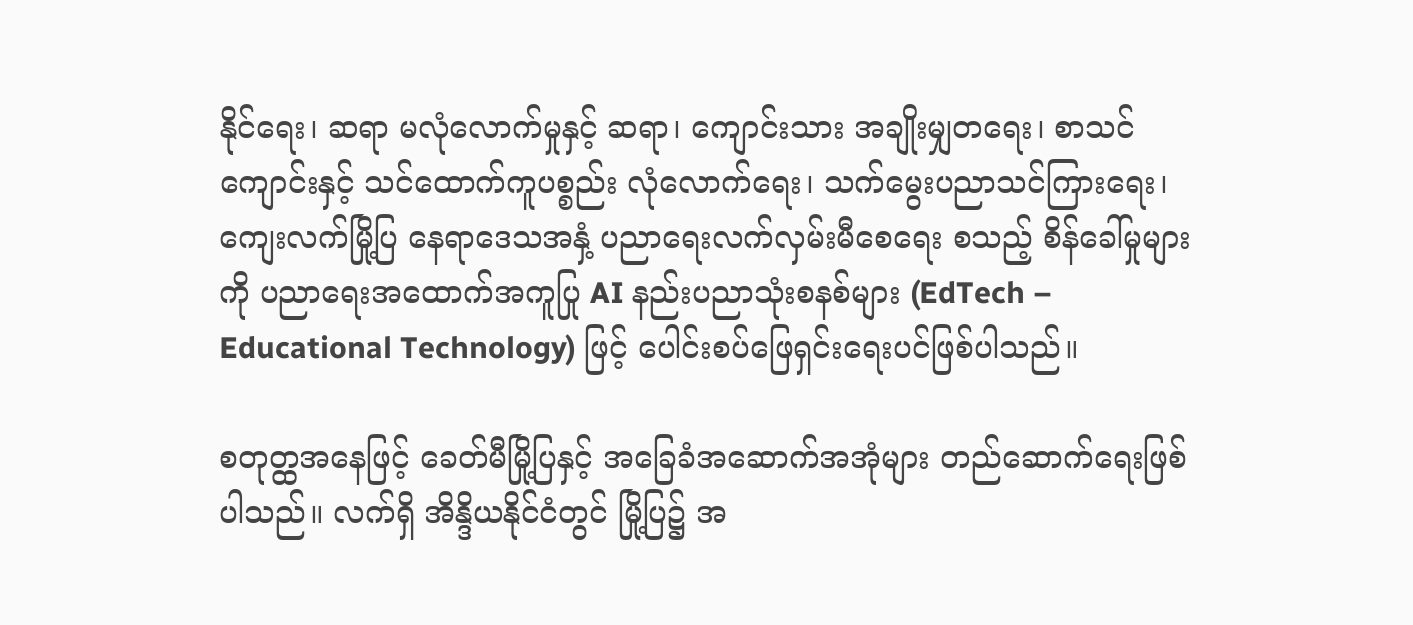နိုင်ရေး၊ ဆရာ မလုံလောက်မှုနှင့် ဆရာ၊ ကျောင်းသား အချိုးမျှတရေး၊ စာသင်ကျောင်းနှင့် သင်ထောက်ကူပစ္စည်း လုံလောက်ရေး၊ သက်မွေးပညာသင်ကြားရေး၊ ကျေးလက်မြို့ပြ နေရာဒေသအနှံ့ ပညာရေးလက်လှမ်းမီစေရေး စသည့် စိန်ခေါ်မှုများကို ပညာရေးအထောက်အကူပြု AI နည်းပညာသုံးစနစ်များ (EdTech – Educational Technology) ဖြင့် ပေါင်းစပ်ဖြေရှင်းရေးပင်ဖြစ်ပါသည်။

စတုတ္ထအနေဖြင့် ခေတ်မီမြို့ပြနှင့် အခြေခံအဆောက်အအုံများ တည်ဆောက်ရေးဖြစ်ပါသည်။ လက်ရှိ အိန္ဒိယနိုင်ငံတွင် မြို့ပြ၌ အ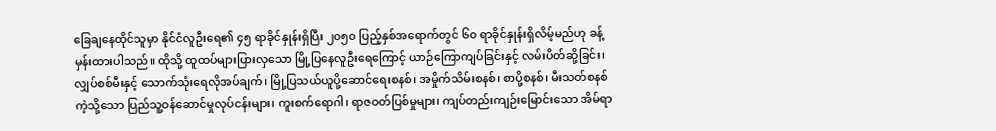ခြေချနေထိုင်သူမှာ နိုင်ငံလူဦးရေ၏ ၄၅ ရာခိုင်နှုန်းရှိပြီး ၂၀၅၀ ပြည့်နှစ်အရောက်တွင် ၆၀ ရာခိုင်နှုန်းရှိလိမ့်မည်ဟု ခန့်မှန်းထားပါသည်။ ထိုသို့ ထူထပ်များပြားလှသော မြို့ပြနေလူဦးရေကြောင့် ယာဉ်ကြောကျပ်ခြင်းနှင့် လမ်းပိတ်ဆို့ခြင်း၊ လျှပ်စစ်မီးနှင့် သောက်သုံးရေလိုအပ်ချက်၊ မြို့ပြသယ်ယူပို့ဆောင်ရေးစနစ်၊ အမှိုက်သိမ်းစနစ်၊ စာပို့စနစ်၊ မီးသတ်စနစ်ကဲ့သို့သော ပြည်သူ့ဝန်ဆောင်မှုလုပ်ငန်းများ၊ ကူးစက်ရောဂါ၊ ရာဇဝတ်ပြစ်မှုများ၊ ကျပ်တည်းကျဉ်းမြောင်းသော အိမ်ရာ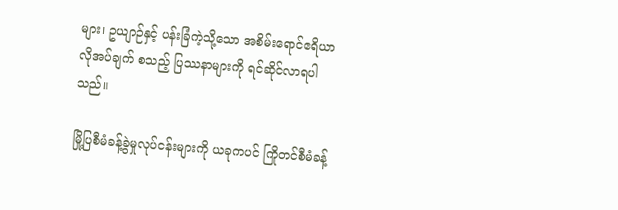များ၊ ဥယျာဉ်နှင့် ပန်းခြံကဲ့သို့သော အစိမ်းရောင်ဧရိယာ လိုအပ်ချက် စသည့် ပြဿနာများကို ရင်ဆိုင်လာရပါသည်။

မြို့ပြစီမံခန့်ခွဲမှုလုပ်ငန်းများကို ယခုကပင် ကြိုတင်စီမံခန့်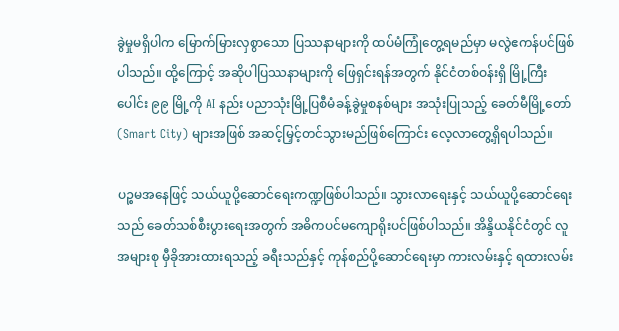ခွဲမှုမရှိပါက မြောက်မြားလှစွာသော ပြဿနာများကို ထပ်မံကြုံတွေ့ရမည်မှာ မလွဲဧကန်ပင်ဖြစ်ပါသည်။ ထို့ကြောင့် အဆိုပါပြဿနာများကို ဖြေရှင်းရန်အတွက် နိုင်ငံတစ်ဝန်းရှိ မြို့ကြီးပေါင်း ၉၉ မြို့ကို AI နည်း ပညာသုံးမြို့ပြစီမံခန့်ခွဲမှုစနစ်များ အသုံးပြုသည့် ခေတ်မီမြို့တော် (Smart City) များအဖြစ် အဆင့်မြှင့်တင်သွားမည်ဖြစ်ကြောင်း လေ့လာတွေ့ရှိရပါသည်။

ပဉ္စမအနေဖြင့် သယ်ယူပို့ဆောင်ရေးကဏ္ဍဖြစ်ပါသည်။ သွားလာရေးနှင့် သယ်ယူပို့ဆောင်ရေးသည် ခေတ်သစ်စီးပွားရေးအတွက် အဓိကပင်မကျောရိုးပင်ဖြစ်ပါသည်။ အိန္ဒိယနိုင်ငံတွင် လူအများစု မှီခိုအားထားရသည့် ခရီးသည်နှင့် ကုန်စည်ပို့ဆောင်ရေးမှာ ကားလမ်းနှင့် ရထားလမ်း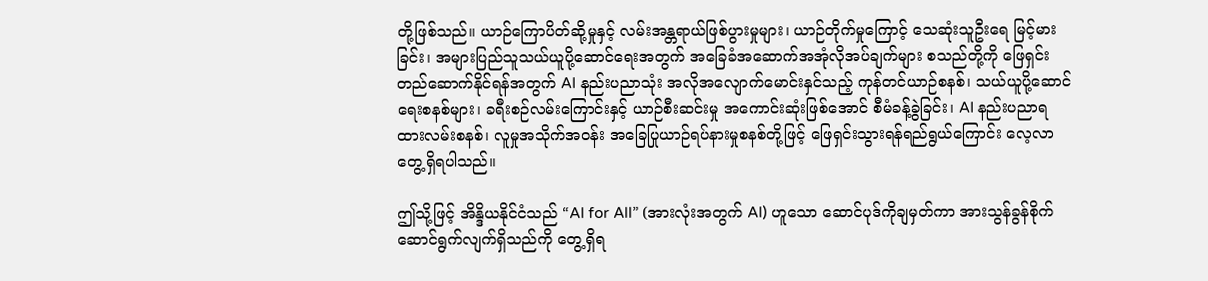တို့ဖြစ်သည်။ ယာဉ်ကြောပိတ်ဆို့မှုနှင့် လမ်းအန္တရာယ်ဖြစ်ပွားမှုများ၊ ယာဉ်တိုက်မှုကြောင့် သေဆုံးသူဦးရေ မြင့်မားခြင်း၊ အများပြည်သူသယ်ယူပို့ဆောင်ရေးအတွက် အခြေခံအဆောက်အအုံလိုအပ်ချက်များ စသည်တို့ကို ဖြေရှင်းတည်ဆောက်နိုင်ရန်အတွက် AI နည်းပညာသုံး အလိုအလျောက်မောင်းနှင်သည့် ကုန်တင်ယာဉ်စနစ်၊ သယ်ယူပို့ဆောင်ရေးစနစ်များ၊ ခရီးစဉ်လမ်းကြောင်းနှင့် ယာဉ်စီးဆင်းမှု အကောင်းဆုံးဖြစ်အောင် စီမံခန့်ခွဲခြင်း၊ AI နည်းပညာရထားလမ်းစနစ်၊ လူမှုအသိုက်အဝန်း အခြေပြုယာဉ်ရပ်နားမှုစနစ်တို့ဖြင့် ဖြေရှင်းသွားရန်ရည်ရွယ်ကြောင်း လေ့လာတွေ့ရှိရပါသည်။

ဤသို့ဖြင့် အိန္ဒိယနိုင်ငံသည် “AI for All” (အားလုံးအတွက် AI) ဟူသော ဆောင်ပုဒ်ကိုချမှတ်ကာ အားသွန်ခွန်စိုက်ဆောင်ရွက်လျက်ရှိသည်ကို တွေ့ရှိရ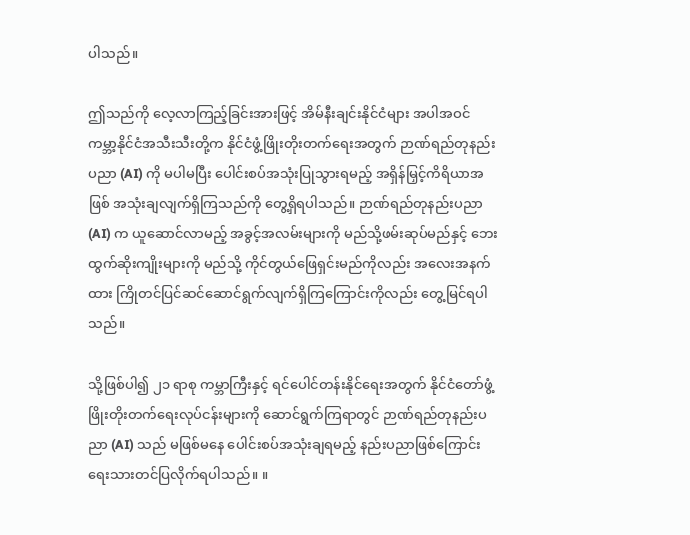ပါသည်။

ဤသည်ကို လေ့လာကြည့်ခြင်းအားဖြင့် အိမ်နီးချင်းနိုင်ငံများ အပါအဝင် ကမ္ဘာ့နိုင်ငံအသီးသီးတို့က နိုင်ငံဖွံ့ဖြိုးတိုးတက်ရေးအတွက် ဉာဏ်ရည်တုနည်းပညာ (AI) ကို မပါမပြီး ပေါင်းစပ်အသုံးပြုသွားရမည့် အရှိန်မြှင့်ကိရိယာအဖြစ် အသုံးချလျက်ရှိကြသည်ကို တွေ့ရှိရပါသည်။ ဉာဏ်ရည်တုနည်းပညာ (AI) က ယူဆောင်လာမည့် အခွင့်အလမ်းများကို မည်သို့ဖမ်းဆုပ်မည်နှင့် ဘေးထွက်ဆိုးကျိုးများကို မည်သို့ ကိုင်တွယ်ဖြေရှင်းမည်ကိုလည်း အလေးအနက်ထား ကြိုတင်ပြင်ဆင်ဆောင်ရွက်လျက်ရှိကြကြောင်းကိုလည်း တွေ့မြင်ရပါသည်။

သို့ဖြစ်ပါ၍ ၂၁ ရာစု ကမ္ဘာကြီးနှင့် ရင်ပေါင်တန်းနိုင်ရေးအတွက် နိုင်ငံတော်ဖွံ့ဖြိုးတိုးတက်ရေးလုပ်ငန်းများကို ဆောင်ရွက်ကြရာတွင် ဉာဏ်ရည်တုနည်းပညာ (AI) သည် မဖြစ်မနေ ပေါင်းစပ်အသုံးချရမည့် နည်းပညာဖြစ်ကြောင်း ရေးသားတင်ပြလိုက်ရပါသည်။ ။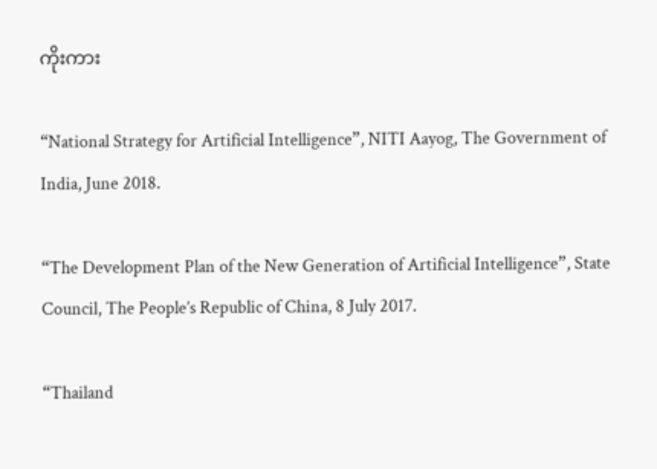ကိုးကား

“National Strategy for Artificial Intelligence”, NITI Aayog, The Government of India, June 2018.

“The Development Plan of the New Generation of Artificial Intelligence”, State Council, The People’s Republic of China, 8 July 2017.

“Thailand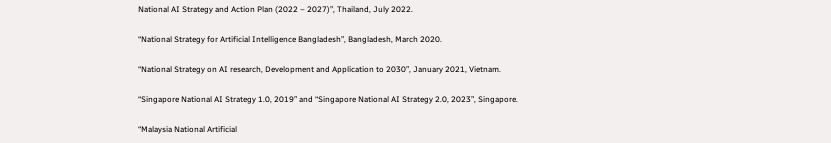National AI Strategy and Action Plan (2022 – 2027)”, Thailand, July 2022.

“National Strategy for Artificial Intelligence Bangladesh”, Bangladesh, March 2020.

“National Strategy on AI research, Development and Application to 2030”, January 2021, Vietnam.

“Singapore National AI Strategy 1.0, 2019” and “Singapore National AI Strategy 2.0, 2023”, Singapore.

“Malaysia National Artificial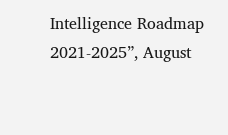Intelligence Roadmap 2021-2025”, August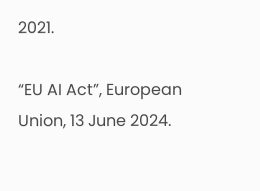2021.

“EU AI Act”, European Union, 13 June 2024.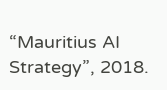“Mauritius AI Strategy”, 2018.